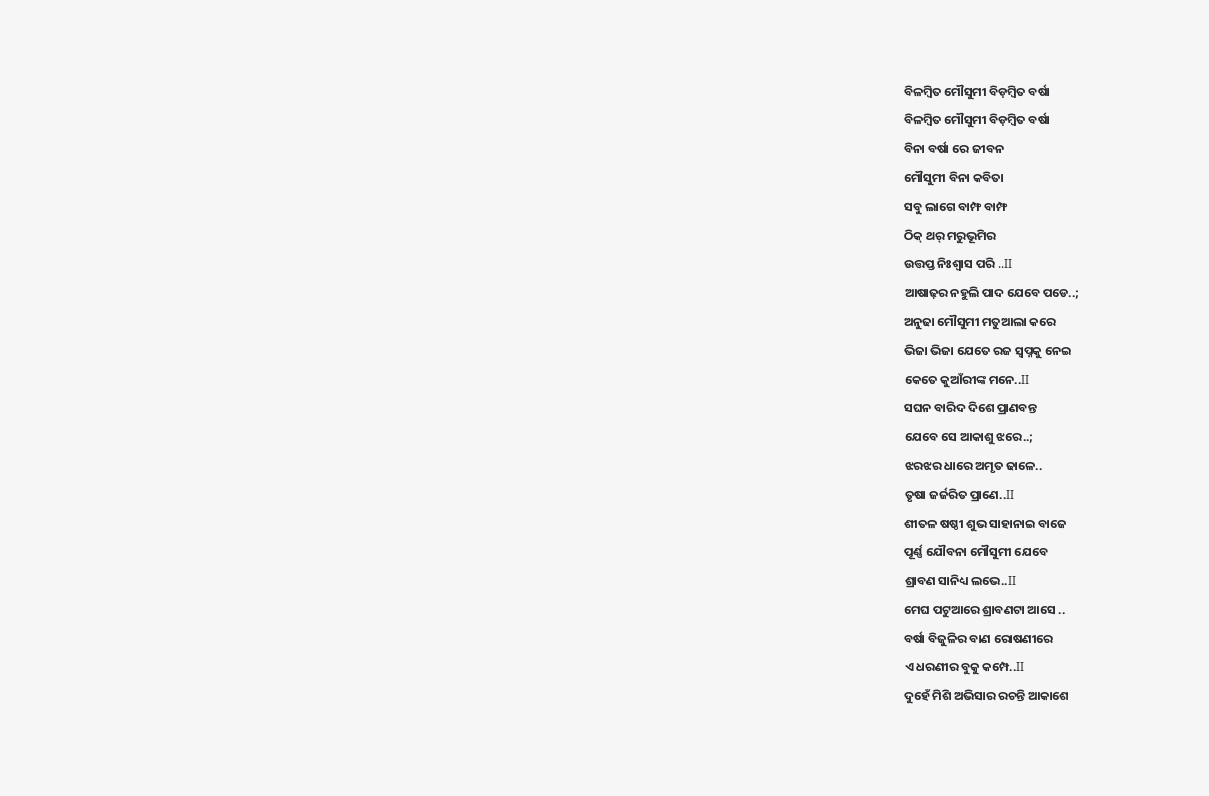ବିଳମ୍ବିତ ମୌସୁମୀ ବିଡ଼ମ୍ବିତ ବର୍ଷା
ବିଳମ୍ବିତ ମୌସୁମୀ ବିଡ଼ମ୍ବିତ ବର୍ଷା
ବିନା ବର୍ଷା ରେ ଜୀବନ
ମୌସୁମୀ ବିନା କବିତା
ସବୁ ଲାଗେ ବାମ୍ଫ ବାମ୍ଫ
ଠିକ୍ ଥର୍ ମରୁଭୂମିର
ଉତ୍ତପ୍ତ ନିଃଶ୍ୱାସ ପରି ..II
ଆଷାଢ଼ର ନହୁଲି ପାଦ ଯେବେ ପଡେ..;
ଅନୁଢା ମୌସୁମୀ ମତୁଆଲା କରେ
ଭିଜା ଭିଜା ଯେତେ ରଜ ସ୍ଵପ୍ନକୁ ନେଇ
କେତେ କୁଆଁରୀଙ୍କ ମନେ..II
ସଘନ ବାରିଦ ଦିଶେ ପ୍ରାଣବନ୍ତ
ଯେବେ ସେ ଆକାଶୁ ଝରେ..;
ଝରଝର ଧାରେ ଅମୃତ ଢାଳେ..
ତୃଷା ଜର୍ଜରିତ ପ୍ରାଣେ..II
ଶୀତଳ ଷଷ୍ଠୀ ଶୁଭ ସାହାନାଇ ବାଜେ
ପୂର୍ଣ୍ଣ ଯୌବନା ମୌସୁମୀ ଯେବେ
ଶ୍ରାବଣ ସାନିଧ୍ୟ ଲଭେ..II
ମେଘ ପଟୁଆରେ ଶ୍ରାବଣଟା ଆସେ ..
ବର୍ଷା ବିଜୁଳିର ବାଣ ରୋଷଣୀରେ
ଏ ଧରଣୀର ବୁକୁ କମ୍ପେ..II
ଦୁହେଁ ମିଶି ଅଭିସାର ରଚନ୍ତି ଆକାଶେ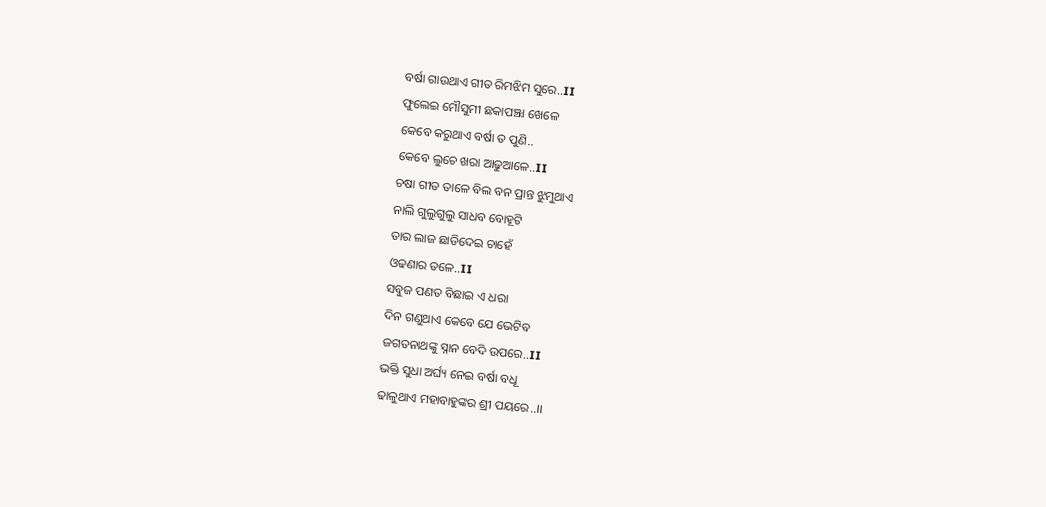ବର୍ଷା ଗାଉଥାଏ ଗୀତ ରିମଝିମ ସୁରେ..II
ଫୁଲେଇ ମୌସୁମୀ ଛକାପଞ୍ଝା ଖେଳେ
କେବେ କରୁଥାଏ ବର୍ଷା ତ ପୁଣି..
କେବେ ଲୁଚେ ଖରା ଆଢୁଆଳେ..II
ଚଷା ଗୀତ ତାଳେ ବିଲ ବନ ପ୍ରାନ୍ତ ଝୁମୁଥାଏ
ନାଲି ଗୁଲୁଗୁଲୁ ସାଧବ ବୋହୂଟି
ତାର ଲାଜ ଛାଡିଦେଇ ଚାହେଁ
ଓଢଣାର ତଳେ..II
ସବୁଜ ପଣତ ବିଛାଇ ଏ ଧରା
ଦିନ ଗଣୁଥାଏ କେବେ ଯେ ଭେଟିବ
ଜଗତନାଥଙ୍କୁ ସ୍ନାନ ବେଦି ଉପରେ..II
ଭକ୍ତି ସୁଧା ଅର୍ଘ୍ୟ ନେଇ ବର୍ଷା ବଧୂ
ଢାଳୁଥାଏ ମହାବାହୁଙ୍କର ଶ୍ରୀ ପୟରେ..।।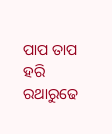ପାପ ତାପ ହରି ରଥାରୁଢେ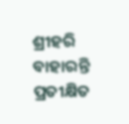ଶ୍ରୀହରି
ବାହାରନ୍ତି ପ୍ରତୀକ୍ଷିତ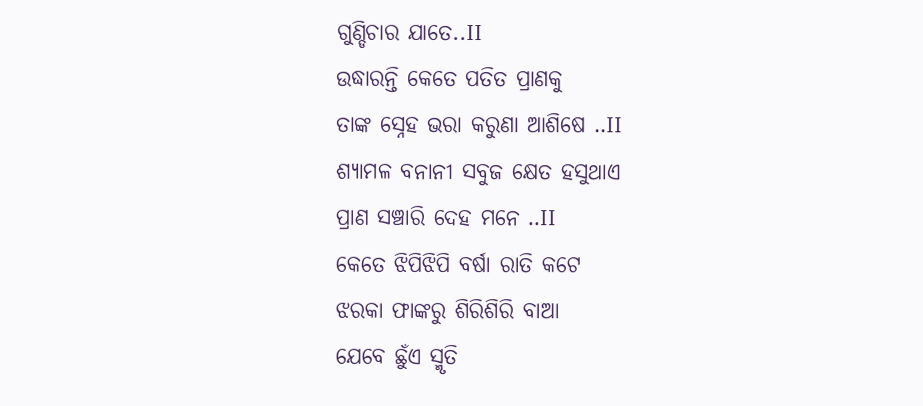ଗୁଣ୍ଡିଚାର ଯାତେ..II
ଉଦ୍ଧାରନ୍ତି କେତେ ପତିତ ପ୍ରାଣକୁ
ତାଙ୍କ ସ୍ନେହ ଭରା କରୁଣା ଆଶିଷେ ..II
ଶ୍ୟାମଳ ବନାନୀ ସବୁଜ କ୍ଷେତ ହସୁଥାଏ
ପ୍ରାଣ ସଞ୍ଚାରି ଦେହ ମନେ ..II
କେତେ ଝିପିଝିପି ବର୍ଷା ରାତି କଟେ
ଝରକା ଫାଙ୍କରୁ ଶିରିଶିରି ବାଆ
ଯେବେ ଛୁଁଏ ସ୍ମୃତି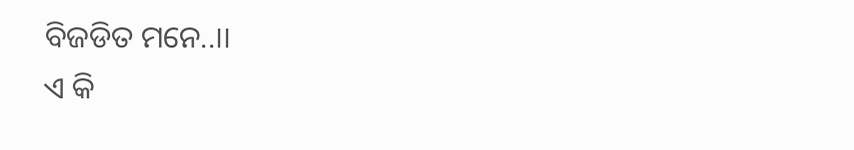ବିଜଡିତ ମନେ..II
ଏ କି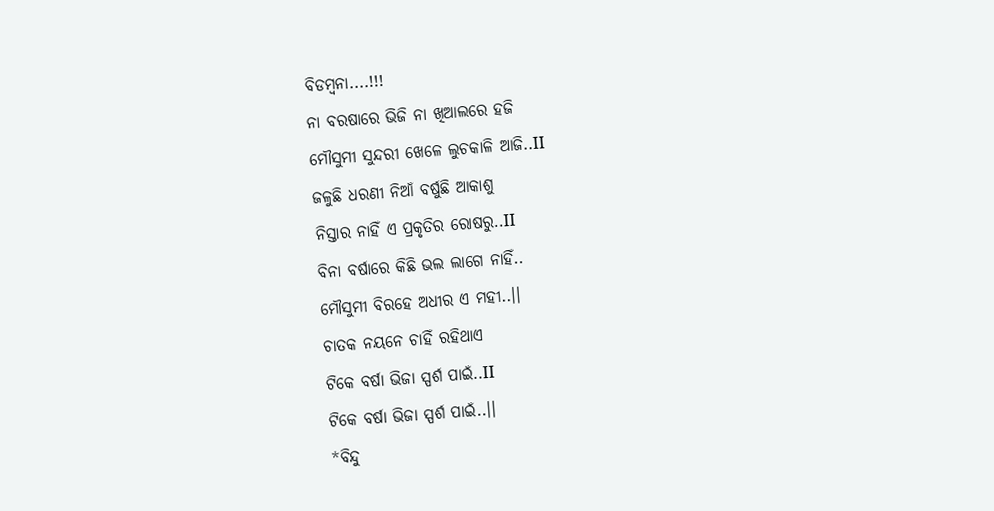ବିଡମ୍ବନା....!!!
ନା ବରଷାରେ ଭିଜି ନା ଖିଆଲରେ ହଜି
ମୌସୁମୀ ସୁନ୍ଦରୀ ଖେଳେ ଲୁଚକାଳି ଆଜି..II
ଜଳୁଛି ଧରଣୀ ନିଆଁ ବର୍ଷୁଛି ଆକାଶୁ
ନିସ୍ତାର ନାହିଁ ଏ ପ୍ରକୃତିର ରୋଷରୁ..II
ବିନା ବର୍ଷାରେ କିଛି ଭଲ ଲାଗେ ନାହିଁ..
ମୌସୁମୀ ବିରହେ ଅଧୀର ଏ ମହୀ..।।
ଚାତକ ନୟନେ ଚାହିଁ ରହିଥାଏ
ଟିକେ ବର୍ଷା ଭିଜା ସ୍ପର୍ଶ ପାଇଁ..II
ଟିକେ ବର୍ଷା ଭିଜା ସ୍ପର୍ଶ ପାଇଁ..।।
*ବିନ୍ଦୁ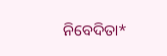ନିବେଦିତା*